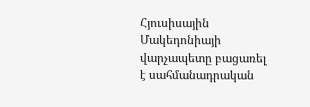Հյուսիսային Մակեդոնիայի վարչապետը բացառել է սահմանադրական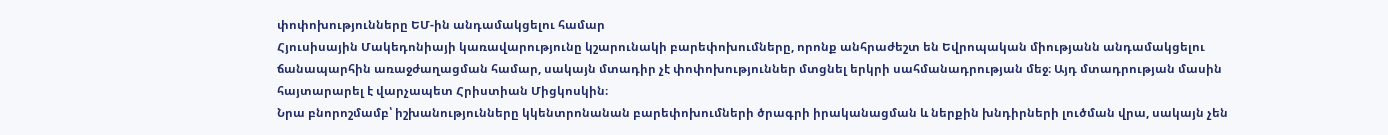փոփոխությունները ԵՄ-ին անդամակցելու համար
Հյուսիսային Մակեդոնիայի կառավարությունը կշարունակի բարեփոխումները, որոնք անհրաժեշտ են Եվրոպական միությանն անդամակցելու ճանապարհին առաջժաղացման համար, սակայն մտադիր չէ փոփոխություններ մտցնել երկրի սահմանադրության մեջ։ Այդ մտադրության մասին հայտարարել է վարչապետ Հրիստիան Միցկոսկին։
Նրա բնորոշմամբ՝ իշխանությունները կկենտրոնանան բարեփոխումների ծրագրի իրականացման և ներքին խնդիրների լուծման վրա, սակայն չեն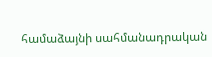համաձայնի սահմանադրական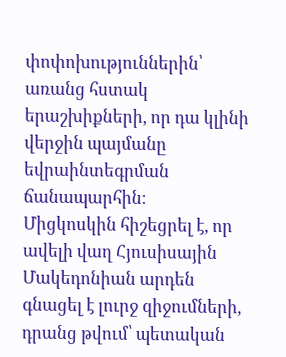փոփոխություններին՝ առանց հստակ երաշխիքների, որ դա կլինի վերջին պայմանը եվրաինտեգրման ճանապարհին։
Միցկոսկին հիշեցրել է, որ ավելի վաղ Հյուսիսային Մակեդոնիան արդեն գնացել է լուրջ զիջումների, դրանց թվում՝ պետական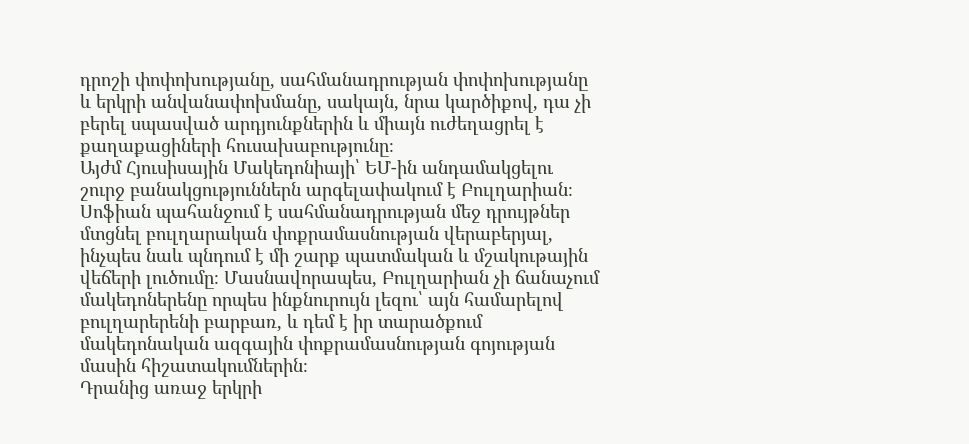դրոշի փոփոխությանը, սահմանադրության փոփոխությանը և երկրի անվանափոխմանը, սակայն, նրա կարծիքով, դա չի բերել սպասված արդյունքներին և միայն ուժեղացրել է քաղաքացիների հուսախաբությունը։
Այժմ Հյուսիսային Մակեդոնիայի՝ ԵՄ-ին անդամակցելու շուրջ բանակցություններն արգելափակում է Բուլղարիան։ Սոֆիան պահանջում է սահմանադրության մեջ դրույթներ մտցնել բուլղարական փոքրամասնության վերաբերյալ, ինչպես նաև պնդում է մի շարք պատմական և մշակութային վեճերի լուծումը։ Մասնավորապես, Բուլղարիան չի ճանաչում մակեդոներենը որպես ինքնուրույն լեզու՝ այն համարելով բուլղարերենի բարբառ, և դեմ է իր տարածքում մակեդոնական ազգային փոքրամասնության գոյության մասին հիշատակումներին։
Դրանից առաջ երկրի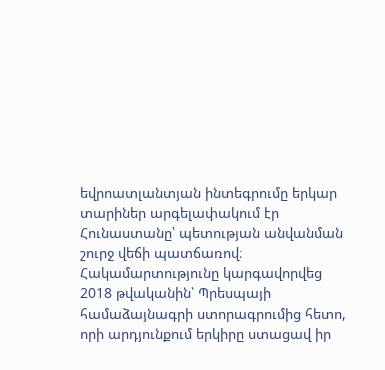եվրոատլանտյան ինտեգրումը երկար տարիներ արգելափակում էր Հունաստանը՝ պետության անվանման շուրջ վեճի պատճառով։ Հակամարտությունը կարգավորվեց 2018 թվականին՝ Պրեսպայի համաձայնագրի ստորագրումից հետո, որի արդյունքում երկիրը ստացավ իր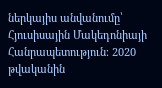ներկայիս անվանումը՝ Հյուսիսային Մակեդոնիայի Հանրապետություն։ 2020 թվականին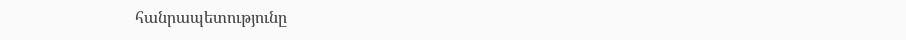հանրապետությունը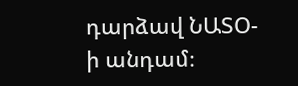դարձավ ՆԱՏՕ-ի անդամ։